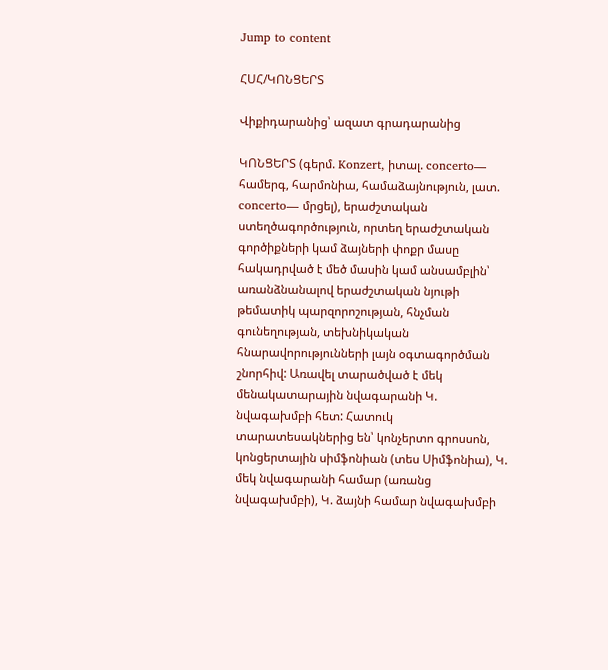Jump to content

ՀՍՀ/ԿՈՆՑԵՐՏ

Վիքիդարանից՝ ազատ գրադարանից

ԿՈՆՑԵՐՏ (գերմ. Konzert, իտալ. concerto— համերգ, հարմոնիա, համաձայնություն, լատ. concerto— մրցել), երաժշտական ստեղծագործություն, որտեղ երաժշտական գործիքների կամ ձայների փոքր մասը հակադրված է մեծ մասին կամ անսամբլին՝ առանձնանալով երաժշտական նյութի թեմատիկ պարզորոշության, հնչման գունեղության, տեխնիկական հնարավորությունների լայն օգտագործման շնորհիվ: Առավել տարածված է մեկ մենակատարային նվագարանի Կ. նվագախմբի հետ: Հատուկ տարատեսակներից են՝ կոնչերտո գրոսսոն, կոնցերտային սիմֆոնիան (տես Սիմֆոնիա), Կ. մեկ նվագարանի համար (առանց նվագախմբի), Կ. ձայնի համար նվագախմբի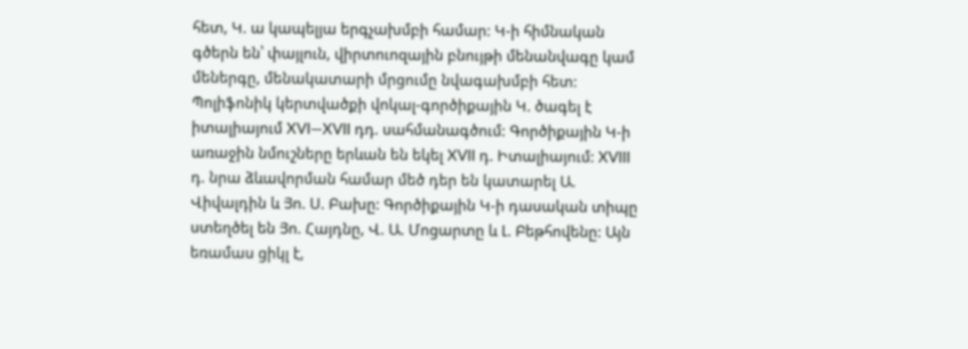հետ, Կ. ա կապելյա երգչախմբի համար: Կ-ի հիմնական գծերն են՝ փայլուն, վիրտուոզային բնույթի մենանվագը կամ մեներգը, մենակատարի մրցումը նվագախմբի հետ: Պոլիֆոնիկ կերտվածքի վոկալ-գործիքային Կ. ծագել է իտալիայում XVI—XVII դդ. սահմանագծում: Գործիքային Կ-ի առաջին նմուշները երևան են եկել XVII դ. Իտալիայում: XVIII դ. նրա ձևավորման համար մեծ դեր են կատարել Ա. Վիվալդին և Յո. Ս. Բախը: Գործիքային Կ-ի դասական տիպը ստեղծել են Յո. Հայդնը, Վ. Ա. Մոցարտը և Լ. Բեթհովենը: Այն եռամաս ցիկլ է,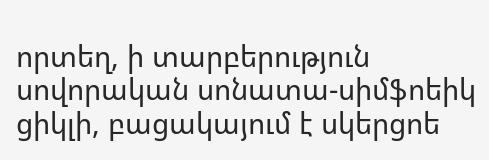որտեղ, ի տարբերություն սովորական սոնատա-սիմֆոեիկ ցիկլի, բացակայում է սկերցոե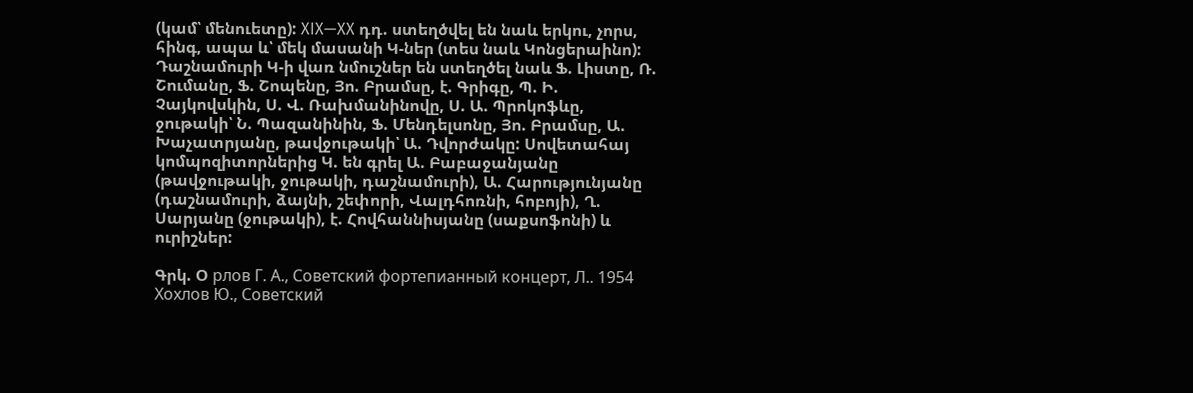(կամ՝ մենուետը): XIX—XX դդ. ստեղծվել են նաև երկու, չորս, հինգ, ապա և՝ մեկ մասանի Կ-ներ (տես նաև Կոնցերաինո): Դաշնամուրի Կ-ի վառ նմուշներ են ստեղծել նաև Ֆ. Լիստը, Ռ. Շումանը, Ֆ. Շոպենը, Յո. Բրամսը, է. Գրիգը, Պ. Ի. Չայկովսկին, Ս. Վ. Ռախմանինովը, Ս. Ա. Պրոկոֆևը, ջութակի՝ Ն. Պազանինին, Ֆ. Մենդելսոնը, Յո. Բրամսը, Ա. Խաչատրյանը, թավջութակի՝ Ա. Դվորժակը: Սովետահայ կոմպոզիտորներից Կ. են գրել Ա. Բաբաջանյանը (թավջութակի, ջութակի, դաշնամուրի), Ա. Հարությունյանը (դաշնամուրի, ձայնի, շեփորի, Վալդհոռնի, հոբոյի), Ղ. Սարյանը (ջութակի), է. Հովհաննիսյանը (սաքսոֆոնի) և ուրիշներ:

Գրկ. Օ рлов Г. А., Советский фортепианный концерт, Л.. 1954 Хохлов Ю., Советский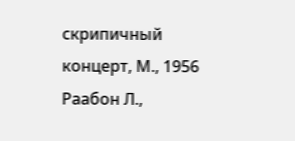скрипичный концерт, М., 1956 Раабон Л.,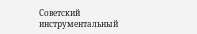Советский инструментальный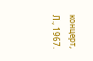концерт, Л., 1967.